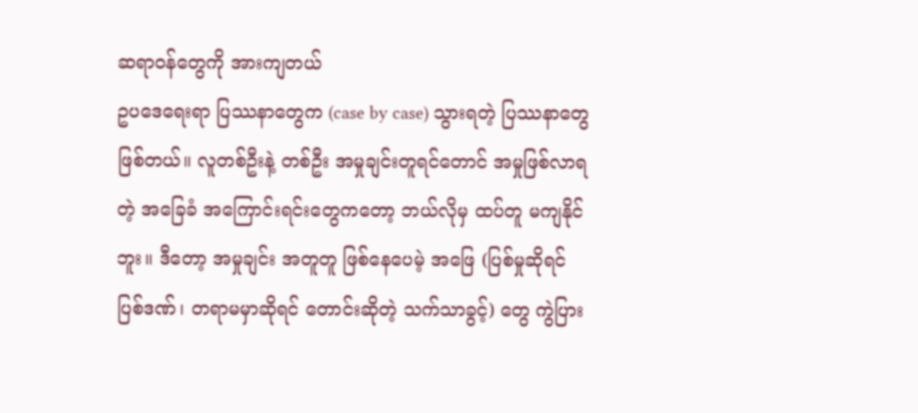ဆရာဝန်တွေကို အားကျတယ်
ဥပဒေရေးရာ ပြဿနာတွေက (case by case) သွားရတဲ့ ပြဿနာတွေ ဖြစ်တယ်။ လူတစ်ဦးနဲ့ တစ်ဦး အမှုချင်းတူရင်တောင် အမှုဖြစ်လာရတဲ့ အခြေခံ အကြောင်းရင်းတွေကတော့ ဘယ်လိုမှ ထပ်တူ မကျနိုင်ဘူး။ ဒီတော့ အမှုချင်း အတူတူ ဖြစ်နေပေမဲ့ အဖြေ (ပြစ်မှုဆိုရင် ပြစ်ဒဏ်၊ တရာမမှာဆိုရင် တောင်းဆိုတဲ့ သက်သာခွင့်) တွေ ကွဲပြား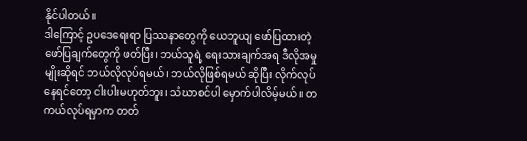နိုင်ပါတယ်။
ဒါကြောင့် ဥပဒေရေးရာ ပြဿနာတွေကို ယေဘူယျ ဖော်ပြထားတဲ့ ဖော်ပြချက်တွေကို ဖတ်ပြီး၊ ဘယ်သူရဲ့ ရေးသားချက်အရ ဒီလိုအမှုမျိုးဆိုရင် ဘယ်လိုလုပ်ရမယ်၊ ဘယ်လိုဖြစ်ရမယ် ဆိုပြီး လိုက်လုပ်နေရင်တော့ ငါးပါးမဟုတ်ဘူး၊ သံဃာစင်ပါ မှောက်ပါလိမ့်မယ်။ တကယ်လုပ်ရမှာက တတ်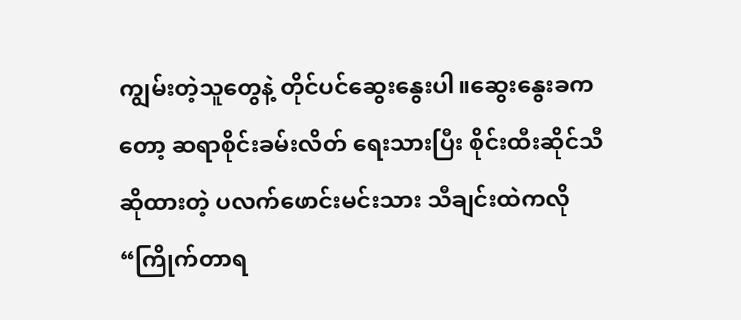ကျွမ်းတဲ့သူတွေနဲ့ တိုင်ပင်ဆွေးနွေးပါ။ဆွေးနွေးခကတော့ ဆရာစိုင်းခမ်းလိတ် ရေးသားပြီး စိုင်းထီးဆိုင်သီဆိုထားတဲ့ ပလက်ဖောင်းမင်းသား သီချင်းထဲကလို “ကြိုက်တာရ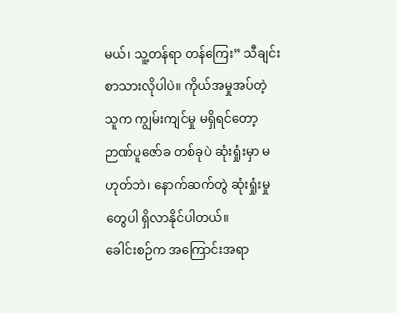မယ်၊ သူ့တန်ရာ တန်ကြေး” သီချင်းစာသားလိုပါပဲ။ ကိုယ်အမှုအပ်တဲ့ သူက ကျွမ်းကျင်မှု မရှိရင်တော့ ဉာဏ်ပူဇော်ခ တစ်ခုပဲ ဆုံးရှုံးမှာ မဟုတ်ဘဲ၊ နောက်ဆက်တွဲ ဆုံးရှုံးမှုတွေပါ ရှိလာနိုင်ပါတယ်။
ခေါင်းစဉ်က အကြောင်းအရာ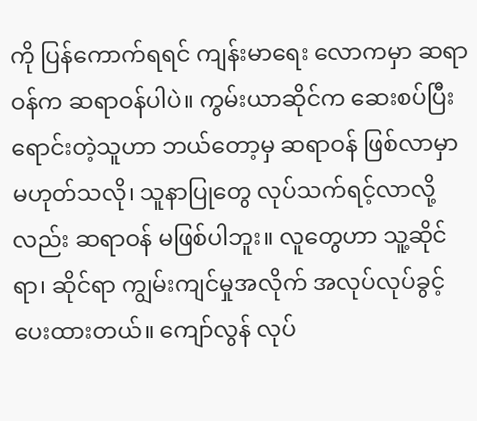ကို ပြန်ကောက်ရရင် ကျန်းမာရေး လောကမှာ ဆရာဝန်က ဆရာဝန်ပါပဲ။ ကွမ်းယာဆိုင်က ဆေးစပ်ပြီး ရောင်းတဲ့သူဟာ ဘယ်တော့မှ ဆရာဝန် ဖြစ်လာမှာ မဟုတ်သလို၊ သူနာပြုတွေ လုပ်သက်ရင့်လာလို့လည်း ဆရာဝန် မဖြစ်ပါဘူး။ လူတွေဟာ သူ့ဆိုင်ရာ၊ ဆိုင်ရာ ကျွမ်းကျင်မှုအလိုက် အလုပ်လုပ်ခွင့် ပေးထားတယ်။ ကျော်လွန် လုပ်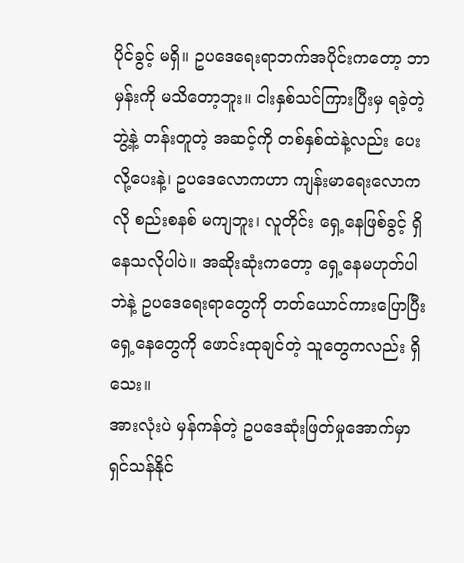ပိုင်ခွင့် မရှိ။ ဥပဒေရေးရာဘက်အပိုင်းကတော့ ဘာမှန်းကို မသိတော့ဘူး။ ငါးနှစ်သင်ကြားပြီးမှ ရခဲ့တဲ့ ဘွဲ့နဲ့ တန်းတူတဲ့ အဆင့်ကို တစ်နှစ်ထဲနဲ့လည်း ပေးလို့ပေးနဲ့၊ ဥပဒေလောကဟာ ကျန်းမာရေးလောကလို စည်းစနစ် မကျဘူး၊ လူတိုင်း ရှေ့နေဖြစ်ခွင့် ရှိနေသလိုပါပဲ။ အဆိုးဆုံးကတော့ ရှေ့နေမဟုတ်ပါဘဲနဲ့ ဥပဒေရေးရာတွေကို တတ်ယောင်ကားပြောပြီး ရှေ့နေတွေကို ဖောင်းထုချင်တဲ့ သူတွေကလည်း ရှိသေး။
အားလုံးပဲ မှန်ကန်တဲ့ ဥပဒေဆုံးဖြတ်မှုအောက်မှာ ရှင်သန်နိုင်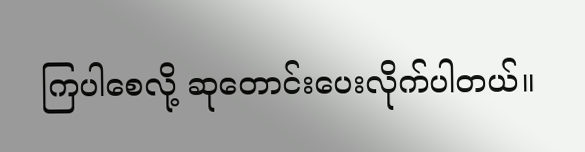ကြပါစေလို့ ဆုတောင်းပေးလိုက်ပါတယ်။